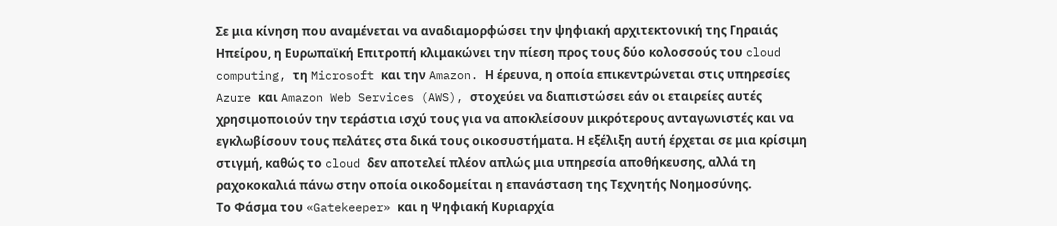Σε μια κίνηση που αναμένεται να αναδιαμορφώσει την ψηφιακή αρχιτεκτονική της Γηραιάς Ηπείρου, η Ευρωπαϊκή Επιτροπή κλιμακώνει την πίεση προς τους δύο κολοσσούς του cloud computing, τη Microsoft και την Amazon. Η έρευνα, η οποία επικεντρώνεται στις υπηρεσίες Azure και Amazon Web Services (AWS), στοχεύει να διαπιστώσει εάν οι εταιρείες αυτές χρησιμοποιούν την τεράστια ισχύ τους για να αποκλείσουν μικρότερους ανταγωνιστές και να εγκλωβίσουν τους πελάτες στα δικά τους οικοσυστήματα. Η εξέλιξη αυτή έρχεται σε μια κρίσιμη στιγμή, καθώς το cloud δεν αποτελεί πλέον απλώς μια υπηρεσία αποθήκευσης, αλλά τη ραχοκοκαλιά πάνω στην οποία οικοδομείται η επανάσταση της Τεχνητής Νοημοσύνης.
Το Φάσμα του «Gatekeeper» και η Ψηφιακή Κυριαρχία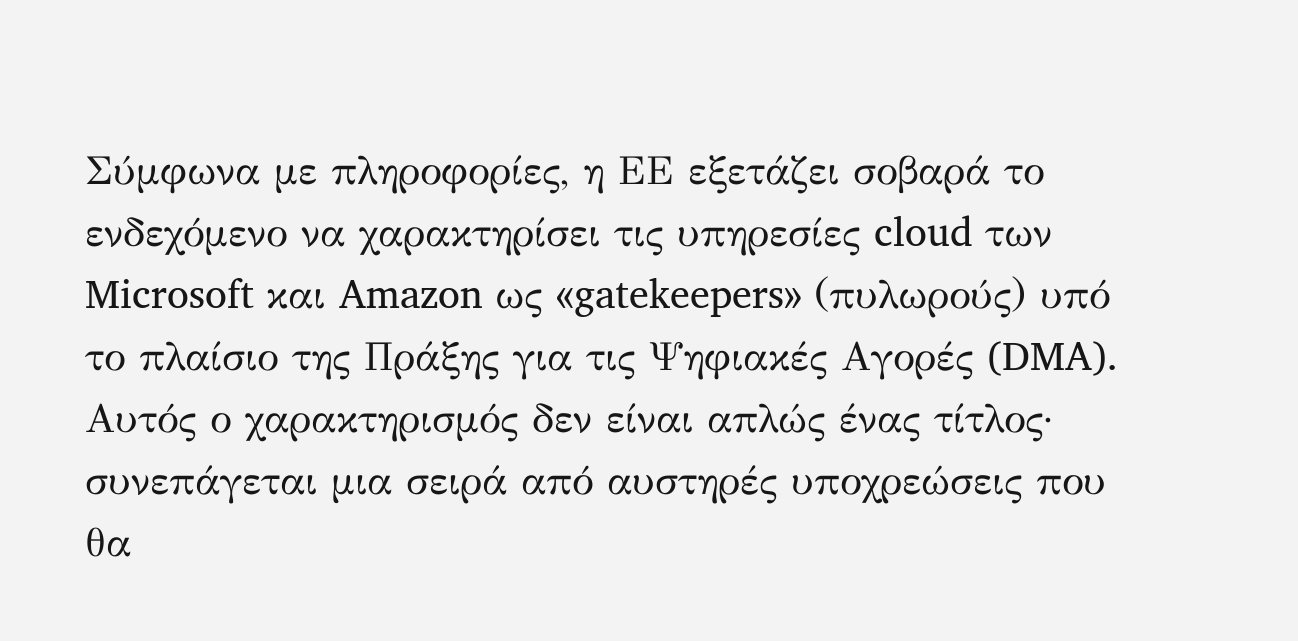Σύμφωνα με πληροφορίες, η ΕΕ εξετάζει σοβαρά το ενδεχόμενο να χαρακτηρίσει τις υπηρεσίες cloud των Microsoft και Amazon ως «gatekeepers» (πυλωρούς) υπό το πλαίσιο της Πράξης για τις Ψηφιακές Αγορές (DMA). Αυτός ο χαρακτηρισμός δεν είναι απλώς ένας τίτλος· συνεπάγεται μια σειρά από αυστηρές υποχρεώσεις που θα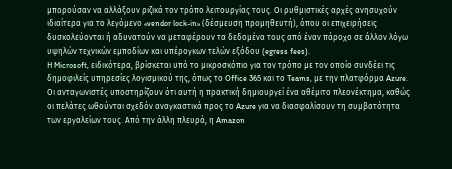μπορούσαν να αλλάξουν ριζικά τον τρόπο λειτουργίας τους. Οι ρυθμιστικές αρχές ανησυχούν ιδιαίτερα για το λεγόμενο «vendor lock-in» (δέσμευση προμηθευτή), όπου οι επιχειρήσεις δυσκολεύονται ή αδυνατούν να μεταφέρουν τα δεδομένα τους από έναν πάροχο σε άλλον λόγω υψηλών τεχνικών εμποδίων και υπέρογκων τελών εξόδου (egress fees).
Η Microsoft, ειδικότερα, βρίσκεται υπό το μικροσκόπιο για τον τρόπο με τον οποίο συνδέει τις δημοφιλείς υπηρεσίες λογισμικού της, όπως το Office 365 και το Teams, με την πλατφόρμα Azure. Οι ανταγωνιστές υποστηρίζουν ότι αυτή η πρακτική δημιουργεί ένα αθέμιτο πλεονέκτημα, καθώς οι πελάτες ωθούνται σχεδόν αναγκαστικά προς το Azure για να διασφαλίσουν τη συμβατότητα των εργαλείων τους. Από την άλλη πλευρά, η Amazon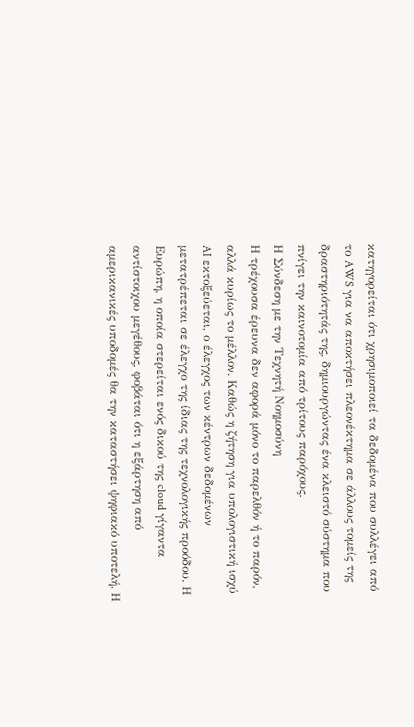κατηγορείται ότι χρησιμοποιεί τα δεδομένα που συλλέγει από το AWS για να αποκτήσει πλεονέκτημα σε άλλους τομείς της δραστηριότητάς της, δημιουργώντας ένα κλειστό σύστημα που πνίγει την καινοτομία από τρίτους παρόχους.
Η Σύνδεση με την Τεχνητή Νοημοσύνη
Η τρέχουσα έρευνα δεν αφορά μόνο το παρελθόν ή το παρόν, αλλά κυρίως το μέλλον. Καθώς η ζήτηση για υπολογιστική ισχύ AI εκτοξεύεται, ο έλεγχος των κέντρων δεδομένων μετατρέπεται σε έλεγχο της ίδιας της τεχνολογικής προόδου. Η Ευρώπη, η οποία στερείται ενός δικού της cloud γίγαντα αντίστοιχου μεγέθους, φοβάται ότι η εξάρτηση από αμερικανικές υποδομές θα την καταστήσει ψηφιακό υποτελή. Η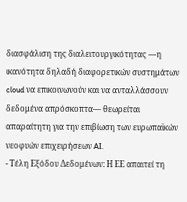διασφάλιση της διαλειτουργικότητας —η ικανότητα δηλαδή διαφορετικών συστημάτων cloud να επικοινωνούν και να ανταλλάσσουν δεδομένα απρόσκοπτα— θεωρείται απαραίτητη για την επιβίωση των ευρωπαϊκών νεοφυών επιχειρήσεων AI.
- Τέλη Εξόδου Δεδομένων: Η ΕΕ απαιτεί τη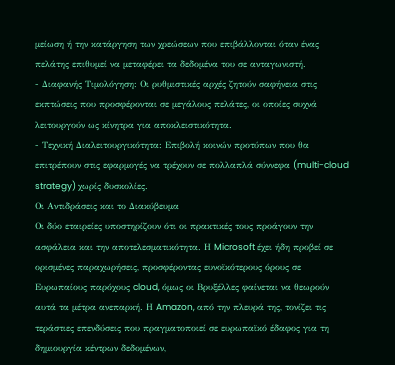μείωση ή την κατάργηση των χρεώσεων που επιβάλλονται όταν ένας πελάτης επιθυμεί να μεταφέρει τα δεδομένα του σε ανταγωνιστή.
- Διαφανής Τιμολόγηση: Οι ρυθμιστικές αρχές ζητούν σαφήνεια στις εκπτώσεις που προσφέρονται σε μεγάλους πελάτες, οι οποίες συχνά λειτουργούν ως κίνητρα για αποκλειστικότητα.
- Τεχνική Διαλειτουργικότητα: Επιβολή κοινών προτύπων που θα επιτρέπουν στις εφαρμογές να τρέχουν σε πολλαπλά σύννεφα (multi-cloud strategy) χωρίς δυσκολίες.
Οι Αντιδράσεις και το Διακύβευμα
Οι δύο εταιρείες υποστηρίζουν ότι οι πρακτικές τους προάγουν την ασφάλεια και την αποτελεσματικότητα. Η Microsoft έχει ήδη προβεί σε ορισμένες παραχωρήσεις, προσφέροντας ευνοϊκότερους όρους σε Ευρωπαίους παρόχους cloud, όμως οι Βρυξέλλες φαίνεται να θεωρούν αυτά τα μέτρα ανεπαρκή. Η Amazon, από την πλευρά της, τονίζει τις τεράστιες επενδύσεις που πραγματοποιεί σε ευρωπαϊκό έδαφος για τη δημιουργία κέντρων δεδομένων,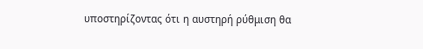υποστηρίζοντας ότι η αυστηρή ρύθμιση θα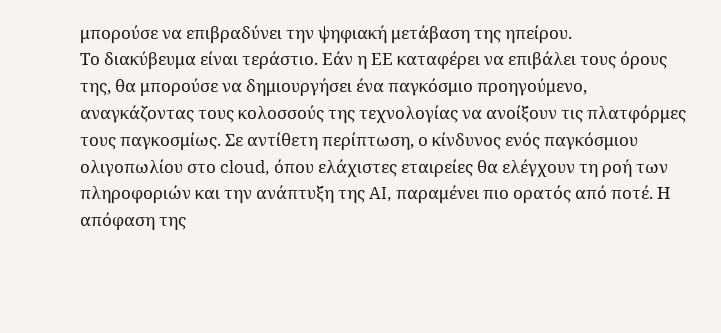μπορούσε να επιβραδύνει την ψηφιακή μετάβαση της ηπείρου.
Το διακύβευμα είναι τεράστιο. Εάν η ΕΕ καταφέρει να επιβάλει τους όρους της, θα μπορούσε να δημιουργήσει ένα παγκόσμιο προηγούμενο, αναγκάζοντας τους κολοσσούς της τεχνολογίας να ανοίξουν τις πλατφόρμες τους παγκοσμίως. Σε αντίθετη περίπτωση, ο κίνδυνος ενός παγκόσμιου ολιγοπωλίου στο cloud, όπου ελάχιστες εταιρείες θα ελέγχουν τη ροή των πληροφοριών και την ανάπτυξη της AI, παραμένει πιο ορατός από ποτέ. Η απόφαση της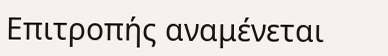Επιτροπής αναμένεται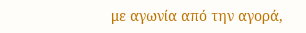με αγωνία από την αγορά,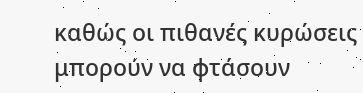καθώς οι πιθανές κυρώσεις μπορούν να φτάσουν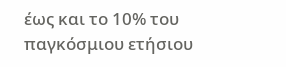έως και το 10% του παγκόσμιου ετήσιου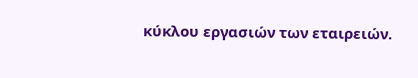κύκλου εργασιών των εταιρειών.